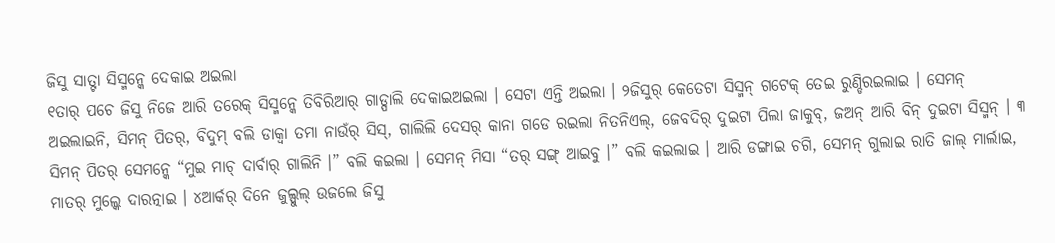ଜିସୁ ସାତ୍ଟା ସିସ୍ମନ୍କେ ଦେକାଇ ଅଇଲା
୧ତାର୍ ପଚେ ଜିସୁ ନିଜେ ଆରି ତରେକ୍ ସିସ୍ମନ୍କେ ତିବିରିଆର୍ ଗାଡ୍ପାଲି ଦେକାଇଅଇଲା । ସେଟା ଏନ୍ତି ଅଇଲା । ୨ଜିସୁର୍ କେତେଟା ସିସ୍ମନ୍ ଗଟେକ୍ ତେଇ ରୁଣ୍ଡିରଇଲାଇ । ସେମନ୍ ଅଇଲାଇନି, ସିମନ୍ ପିତର୍, ବିଦୁମ୍ ବଲି ଡାକ୍ବା ତମା ନାଉଁର୍ ସିସ୍, ଗାଲିଲି ଦେସର୍ କାନା ଗଡେ ରଇଲା ନିତନିଏଲ୍, ଜେବଦିର୍ ଦୁଇଟା ପିଲା ଜାକୁବ୍, ଜଅନ୍ ଆରି ବିନ୍ ଦୁଇଟା ସିସ୍ମନ୍ । ୩ ସିମନ୍ ପିତର୍ ସେମନ୍କେ “ମୁଇ ମାଚ୍ ଦାର୍ବାର୍ ଗାଲିନି ।” ବଲି କଇଲା । ସେମନ୍ ମିସା “ତର୍ ସଙ୍ଗ୍ ଆଇବୁ ।” ବଲି କଇଲାଇ । ଆରି ଡଙ୍ଗାଇ ଚଗି, ସେମନ୍ ଗୁଲାଇ ରାତି ଜାଲ୍ ମାର୍ଲାଇ, ମାତର୍ ମୁଲ୍କେ ଦାରତ୍ନାଇ । ୪ଆର୍କର୍ ଦିନେ ଜୁଲ୍ପୁଲ୍ ଉଜଲେ ଜିସୁ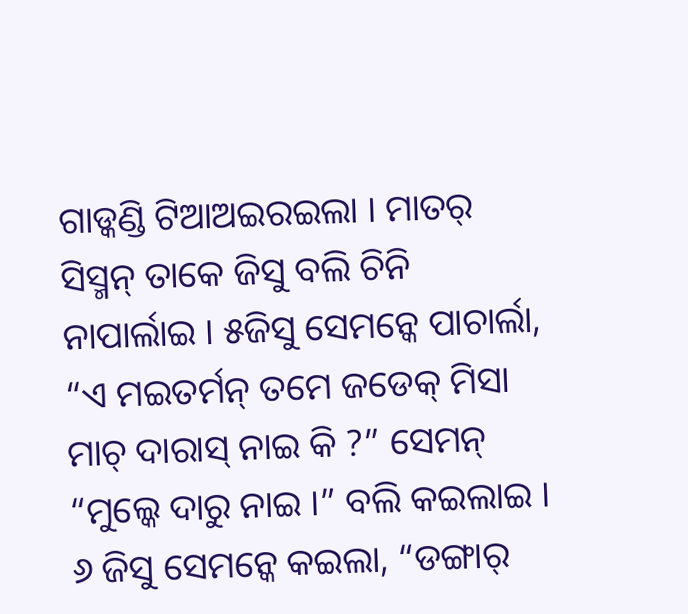ଗାଡ୍କଣ୍ଡି ଟିଆଅଇରଇଲା । ମାତର୍ ସିସ୍ମନ୍ ତାକେ ଜିସୁ ବଲି ଚିନି ନାପାର୍ଲାଇ । ୫ଜିସୁ ସେମନ୍କେ ପାଚାର୍ଲା, “ଏ ମଇତର୍ମନ୍ ତମେ ଜଡେକ୍ ମିସା ମାଚ୍ ଦାରାସ୍ ନାଇ କି ?” ସେମନ୍ “ମୁଲ୍କେ ଦାରୁ ନାଇ ।” ବଲି କଇଲାଇ । ୬ ଜିସୁ ସେମନ୍କେ କଇଲା, “ଡଙ୍ଗାର୍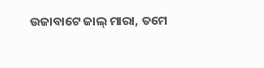ଉଜାବାଟେ ଜାଲ୍ ମାରା, ତମେ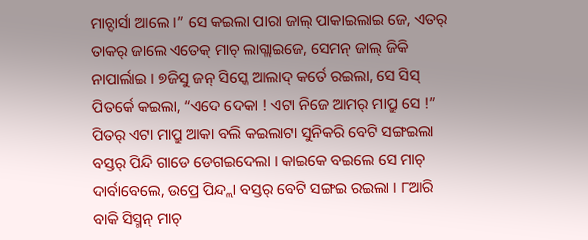ମାଚ୍ଦାର୍ସା ଆଲେ ।” ସେ କଇଲା ପାରା ଜାଲ୍ ପାକାଇଲାଇ ଜେ, ଏତର୍ ତାକର୍ ଜାଲେ ଏତେକ୍ ମାଚ୍ ଲାଗ୍ଲାଇଜେ, ସେମନ୍ ଜାଲ୍ ଜିକି ନାପାର୍ଲାଇ । ୭ଜିସୁ ଜନ୍ ସିସ୍କେ ଆଲାଦ୍ କର୍ତେ ରଇଲା, ସେ ସିସ୍ ପିତର୍କେ କଇଲା, “ଏଦେ ଦେକା ! ଏଟା ନିଜେ ଆମର୍ ମାପ୍ରୁ ସେ !” ପିତର୍ ଏଟା ମାପ୍ରୁ ଆକା ବଲି କଇଲାଟା ସୁନିକରି ବେଟି ସଙ୍ଗଇଲା ବସ୍ତର୍ ପିନ୍ଦି ଗାଡେ ଡେଗଇଦେଲା । କାଇକେ ବଇଲେ ସେ ମାଚ୍ ଦାର୍ବାବେଲେ, ଉପ୍ରେ ପିନ୍ଦ୍ଲା ବସ୍ତର୍ ବେଟି ସଙ୍ଗଇ ରଇଲା । ୮ଆରି ବାକି ସିସ୍ମନ୍ ମାଚ୍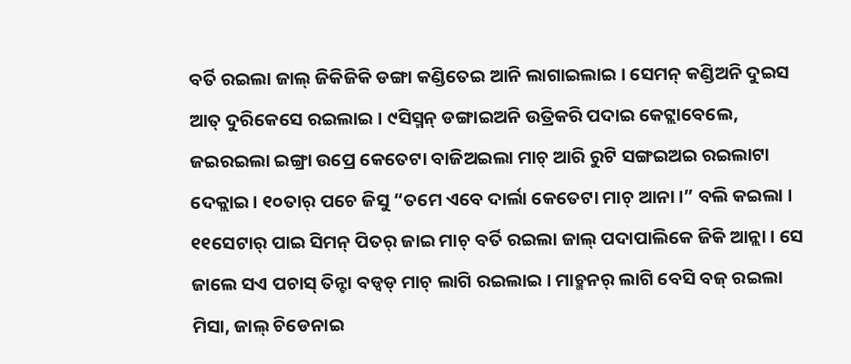ବର୍ତି ରଇଲା ଜାଲ୍ ଜିକିଜିକି ଡଙ୍ଗା କଣ୍ଡିତେଇ ଆନି ଲାଗାଇଲାଇ । ସେମନ୍ କଣ୍ଡିଅନି ଦୁଇସ ଆତ୍ ଦୁରିକେସେ ରଇଲାଇ । ୯ସିସ୍ମନ୍ ଡଙ୍ଗାଇଅନି ଉତ୍ରିକରି ପଦାଇ କେଟ୍ଲାବେଲେ, ଜଇରଇଲା ଇଙ୍ଗ୍ରା ଉପ୍ରେ କେତେଟା ବାଜିଅଇଲା ମାଚ୍ ଆରି ରୁଟି ସଙ୍ଗଇଅଇ ରଇଲାଟା ଦେକ୍ଲାଇ । ୧୦ତାର୍ ପଚେ ଜିସୁ “ତମେ ଏବେ ଦାର୍ଲା କେତେଟା ମାଚ୍ ଆନା ।” ବଲି କଇଲା ।
୧୧ସେଟାର୍ ପାଇ ସିମନ୍ ପିତର୍ ଜାଇ ମାଚ୍ ବର୍ତି ରଇଲା ଜାଲ୍ ପଦାପାଲିକେ ଜିକି ଆନ୍ଲା । ସେ ଜାଲେ ସଏ ପଚାସ୍ ତିନ୍ଟା ବଡ୍ବଡ୍ ମାଚ୍ ଲାଗି ରଇଲାଇ । ମାଚ୍ମନର୍ ଲାଗି ବେସି ବଜ୍ ରଇଲା ମିସା, ଜାଲ୍ ଚିଡେନାଇ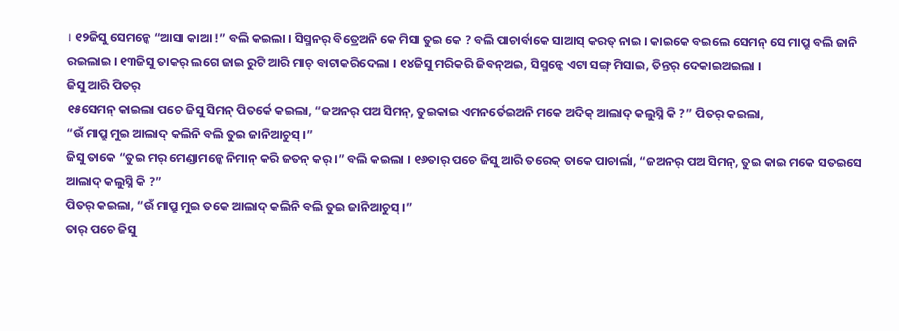। ୧୨ଜିସୁ ସେମନ୍କେ “ଆସା କାଆ !” ବଲି କଇଲା । ସିସ୍ମନର୍ ବିତ୍ରେଅନି କେ ମିସା ତୁଇ କେ ? ବଲି ପାଚାର୍ବାକେ ସାଆସ୍ କରତ୍ ନାଇ । କାଇକେ ବଇଲେ ସେମନ୍ ସେ ମାପ୍ରୁ ବଲି ଜାନି ରଇଲାଇ । ୧୩ଜିସୁ ତାକର୍ ଲଗେ ଜାଇ ରୁଟି ଆରି ମାଚ୍ ବାଟାକରିଦେଲା । ୧୪ଜିସୁ ମରିକରି ଜିବନ୍ଅଇ, ସିସ୍ମନ୍କେ ଏଟା ସଙ୍ଗ୍ ମିସାଇ, ତିନ୍ତର୍ ଦେକାଇଅଇଲା ।
ଜିସୁ ଆରି ପିତର୍
୧୫ସେମନ୍ କାଇଲା ପଚେ ଜିସୁ ସିମନ୍ ପିତର୍କେ କଇଲା, “ଜଅନର୍ ପଅ ସିମନ୍, ତୁଇକାଇ ଏମନର୍ତେଇଅନି ମକେ ଅଦିକ୍ ଆଲାଦ୍ କଲୁସ୍ନି କି ?” ପିତର୍ କଇଲା,
“ଉଁ ମାପ୍ରୁ ମୁଇ ଆଲାଦ୍ କଲିନି ବଲି ତୁଇ ଜାନିଆଚୁସ୍ ।”
ଜିସୁ ତାକେ “ତୁଇ ମର୍ ମେଣ୍ଡାମନ୍କେ ନିମାନ୍ କରି ଜତନ୍ କର୍ ।” ବଲି କଇଲା । ୧୬ତାର୍ ପଚେ ଜିସୁ ଆରି ତରେକ୍ ତାକେ ପାଚାର୍ଲା, “ଜଅନର୍ ପଅ ସିମନ୍, ତୁଇ କାଇ ମକେ ସତଇସେ ଆଲାଦ୍ କଲୁସ୍ନି କି ?”
ପିତର୍ କଇଲା, “ଉଁ ମାପ୍ରୁ ମୁଇ ତକେ ଆଲାଦ୍ କଲିନି ବଲି ତୁଇ ଜାନିଆଚୁସ୍ ।”
ତାର୍ ପଚେ ଜିସୁ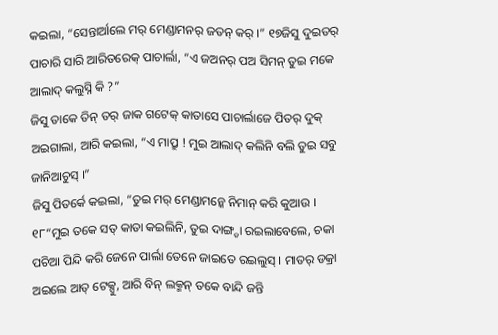କଇଲା, “ସେନ୍ତାର୍ଆଲେ ମର୍ ମେଣ୍ଡାମନର୍ ଜତନ୍ କର୍ ।” ୧୭ଜିସୁ ଦୁଇତର୍ ପାଚାରି ସାରି ଆରିତରେକ୍ ପାଚାର୍ଲା, “ଏ ଜଅନର୍ ପଅ ସିମନ୍ ତୁଇ ମକେ ଆଲାଦ୍ କଲୁସ୍ନି କି ?”
ଜିସୁ ତାକେ ତିନ୍ ତର୍ ଜାକ ଗଟେକ୍ କାତାସେ ପାଚାର୍ଲାଜେ ପିତର୍ ଦୁକ୍ ଅଇଗାଲା, ଆରି କଇଲା, “ଏ ମାପ୍ରୁ ! ମୁଇ ଆଲାଦ୍ କଲିନି ବଲି ତୁଇ ସବୁ ଜାନିଆଚୁସ୍ ।”
ଜିସୁ ପିତର୍କେ କଇଲା, “ତୁଇ ମର୍ ମେଣ୍ଡାମନ୍କେ ନିମାନ୍ କରି କୁଆଉ ।
୧୮“ମୁଇ ତକେ ସତ୍ କାତା କଇଲିନି, ତୁଇ ଦାଙ୍ଗ୍ଡା ରଇଲାବେଲେ, ଚକା ପଚିଆ ପିନ୍ଦି କରି ଜେନେ ପାର୍ଲା ତେନେ ଜାଇତେ ରଇଲୁସ୍ । ମାତର୍ ଡକ୍ରା ଅଇଲେ ଆତ୍ ଟେକ୍ସୁ, ଆରି ବିନ୍ ଲକ୍ମନ୍ ତକେ ବାନ୍ଦି ଜନ୍ତି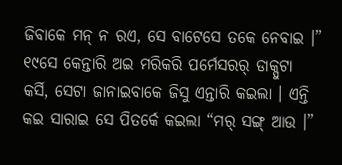ଜିବାକେ ମନ୍ ନ ରଏ, ସେ ବାଟେସେ ତକେ ନେବାଇ ।” ୧୯ସେ କେନ୍ତାରି ଅଇ ମରିକରି ପର୍ମେସରର୍ ଡାକ୍ପୁଟା କର୍ସି, ସେଟା ଜାନାଇବାକେ ଜିସୁ ଏନ୍ତାରି କଇଲା । ଏନ୍ତି କଇ ସାରାଇ ସେ ପିତର୍କେ କଇଲା “ମର୍ ସଙ୍ଗ୍ ଆଉ ।”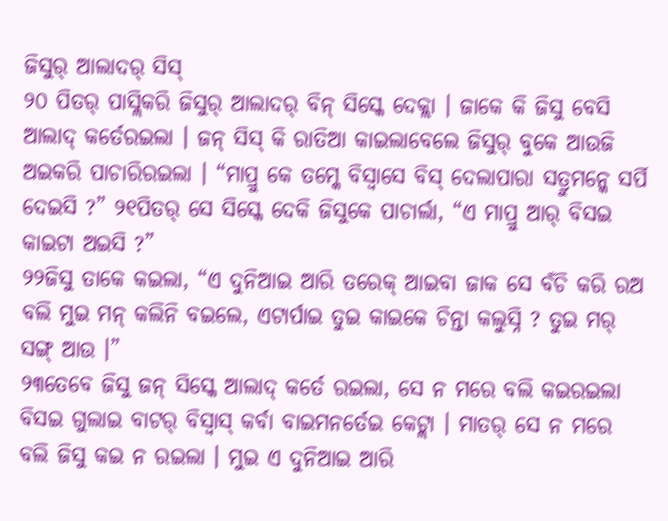ଜିସୁର୍ ଆଲାଦର୍ ସିସ୍
୨୦ ପିତର୍ ପାସ୍ଲିକରି ଜିସୁର୍ ଆଲାଦର୍ ବିନ୍ ସିସ୍କେ ଦେକ୍ଲା । ଜାକେ କି ଜିସୁ ବେସି ଆଲାଦ୍ କର୍ତେରଇଲା । ଜନ୍ ସିସ୍ କି ରାତିଆ କାଇଲାବେଲେ ଜିସୁର୍ ବୁକେ ଆଉଜି ଅଇକରି ପାଚାରିରଇଲା । “ମାପ୍ରୁ କେ ତମ୍କେ ବିସ୍ବାସେ ବିସ୍ ଦେଲାପାରା ସତ୍ରୁମନ୍କେ ସର୍ପି ଦେଇସି ?” ୨୧ପିତର୍ ସେ ସିସ୍କେ ଦେକି ଜିସୁକେ ପାଚାର୍ଲା, “ଏ ମାପ୍ରୁ ଆର୍ ବିସଇ କାଇଟା ଅଇସି ?”
୨୨ଜିସୁ ତାକେ କଇଲା, “ଏ ଦୁନିଆଇ ଆରି ତରେକ୍ ଆଇବା ଜାକ ସେ ବଁଚି କରି ରଅ ବଲି ମୁଇ ମନ୍ କଲିନି ବଇଲେ, ଏଟାର୍ପାଇ ତୁଇ କାଇକେ ଚିନ୍ତା କଲୁସ୍ନି ? ତୁଇ ମର୍ ସଙ୍ଗ୍ ଆଉ ।”
୨୩ତେବେ ଜିସୁ ଜନ୍ ସିସ୍କେ ଆଲାଦ୍ କର୍ତେ ରଇଲା, ସେ ନ ମରେ ବଲି କଇରଇଲା ବିସଇ ଗୁଲାଇ ବାଟର୍ ବିସ୍ବାସ୍ କର୍ବା ବାଇମନର୍ତେଇ କେଟ୍ଲା । ମାତର୍ ସେ ନ ମରେ ବଲି ଜିସୁ କଇ ନ ରଇଲା । ମୁଇ ଏ ଦୁନିଆଇ ଆରି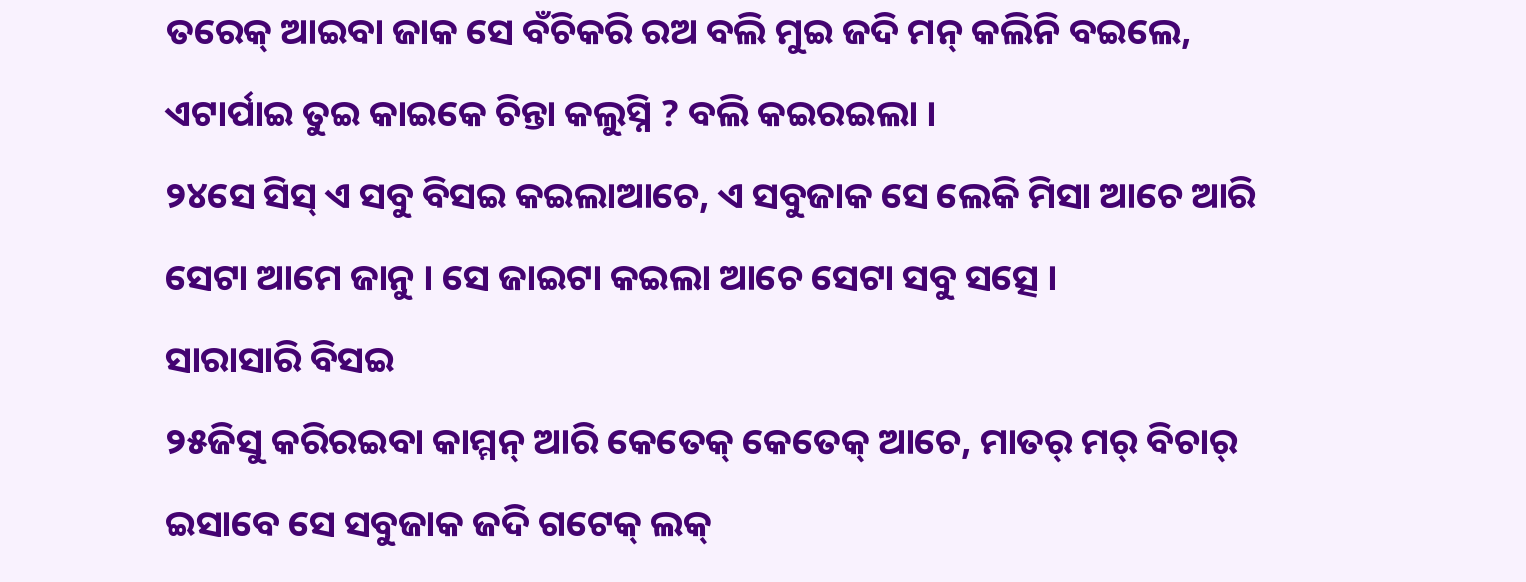ତରେକ୍ ଆଇବା ଜାକ ସେ ବଁଚିକରି ରଅ ବଲି ମୁଇ ଜଦି ମନ୍ କଲିନି ବଇଲେ, ଏଟାର୍ପାଇ ତୁଇ କାଇକେ ଚିନ୍ତା କଲୁସ୍ନି ? ବଲି କଇରଇଲା ।
୨୪ସେ ସିସ୍ ଏ ସବୁ ବିସଇ କଇଲାଆଚେ, ଏ ସବୁଜାକ ସେ ଲେକି ମିସା ଆଚେ ଆରି ସେଟା ଆମେ ଜାନୁ । ସେ ଜାଇଟା କଇଲା ଆଚେ ସେଟା ସବୁ ସତ୍ସେ ।
ସାରାସାରି ବିସଇ
୨୫ଜିସୁ କରିରଇବା କାମ୍ମନ୍ ଆରି କେତେକ୍ କେତେକ୍ ଆଚେ, ମାତର୍ ମର୍ ବିଚାର୍ ଇସାବେ ସେ ସବୁଜାକ ଜଦି ଗଟେକ୍ ଲକ୍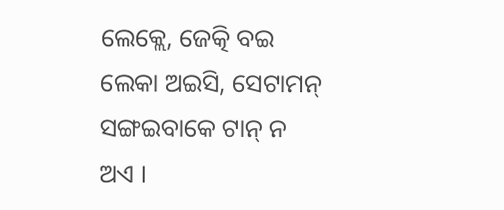ଲେକ୍ଲେ, ଜେତ୍କି ବଇ ଲେକା ଅଇସି, ସେଟାମନ୍ ସଙ୍ଗଇବାକେ ଟାନ୍ ନ ଅଏ ।